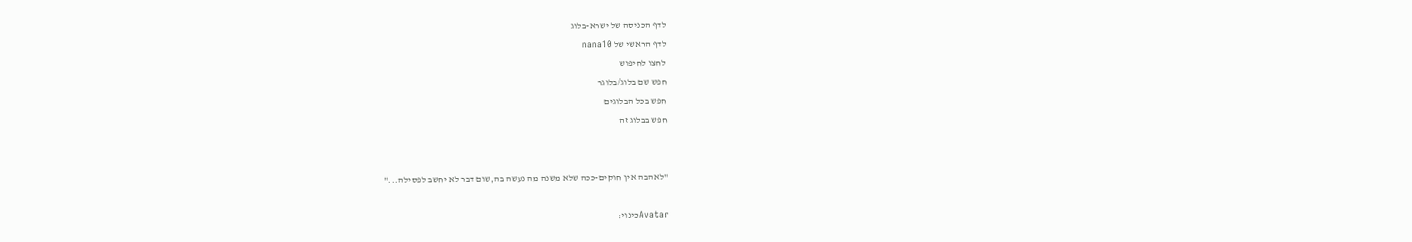לדף הכניסה של ישרא-בלוג
לדף הראשי של nana10
לחצו לחיפוש
חפש שם בלוג/בלוגר
חפש בכל הבלוגים
חפש בבלוג זה


"לאהבה אין חוקים-ככה שלא משנה מה נעשה בה,שום דבר לא יחשב לפסילה..."

Avatarכינוי: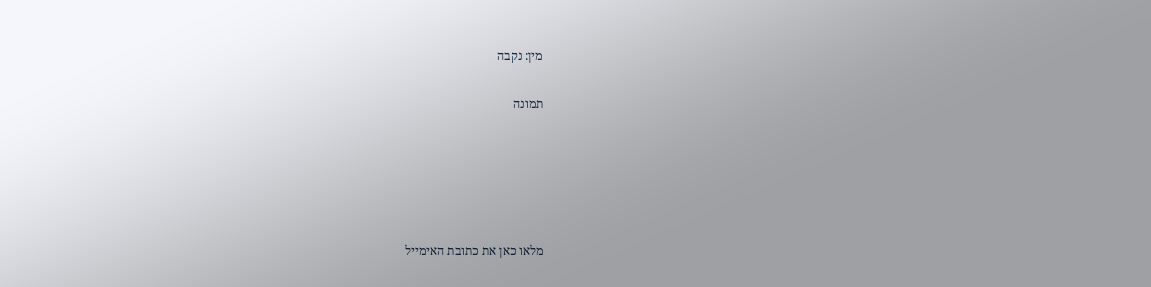מין: נקבה

תמונה





מלאו כאן את כתובת האימייל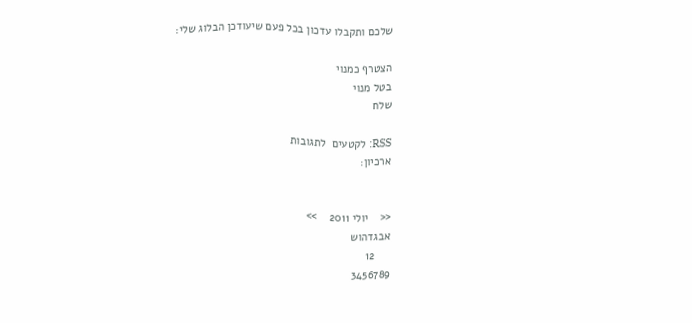שלכם ותקבלו עדכון בכל פעם שיעודכן הבלוג שלי:

הצטרף כמנוי
בטל מנוי
שלח

RSS: לקטעים  לתגובות
ארכיון:


<<    יולי 2011    >>
אבגדהוש
     12
3456789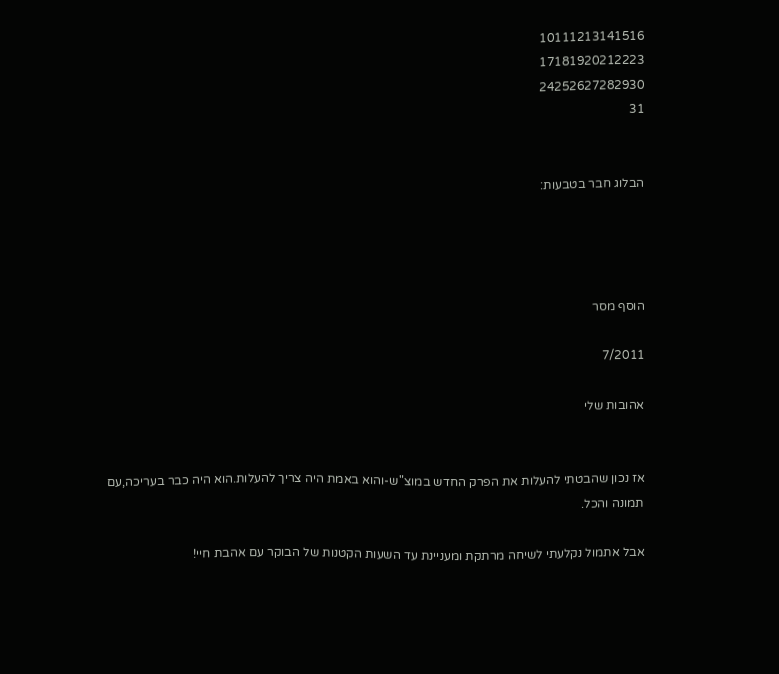10111213141516
17181920212223
24252627282930
31


הבלוג חבר בטבעות:




הוסף מסר

7/2011

אהובות שלי


אז נכון שהבטתי להעלות את הפרק החדש במוצ"ש-והוא באמת היה צריך להעלות.הוא היה כבר בעריכה,עם תמונה והכל.

אבל אתמול נקלעתי לשיחה מרתקת ומעניינת עד השעות הקטנות של הבוקר עם אהבת חיי!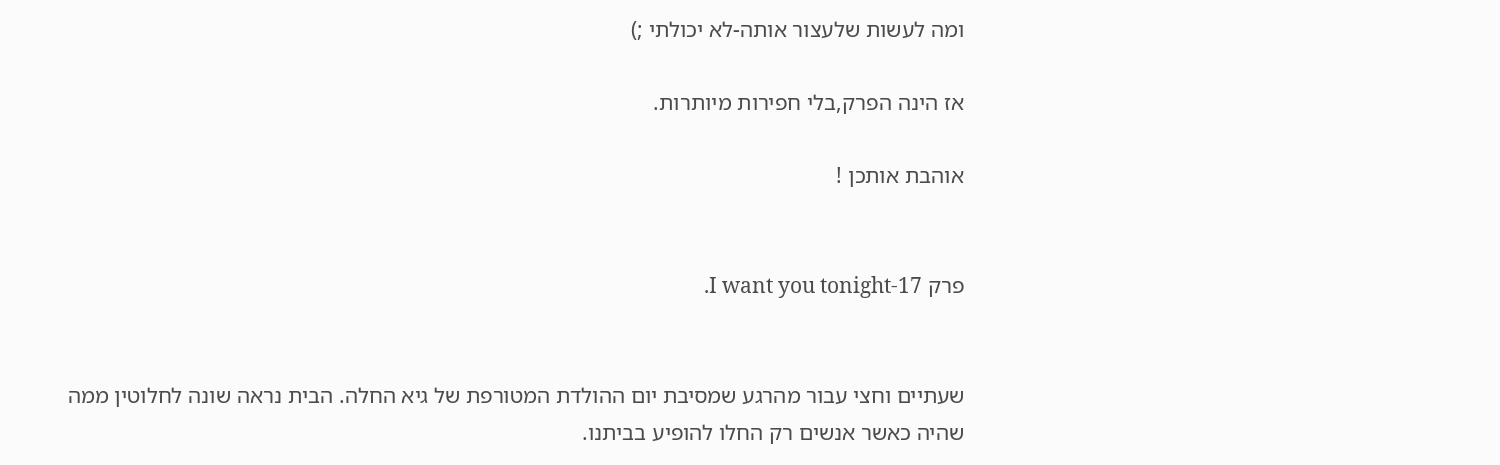ומה לעשות שלעצור אותה-לא יכולתי ;)

אז הינה הפרק,בלי חפירות מיותרות.

אוהבת אותכן !


פרק 17-I want you tonight.


שעתיים וחצי עבור מהרגע שמסיבת יום ההולדת המטורפת של גיא החלה. הבית נראה שונה לחלוטין ממה שהיה כאשר אנשים רק החלו להופיע בביתנו.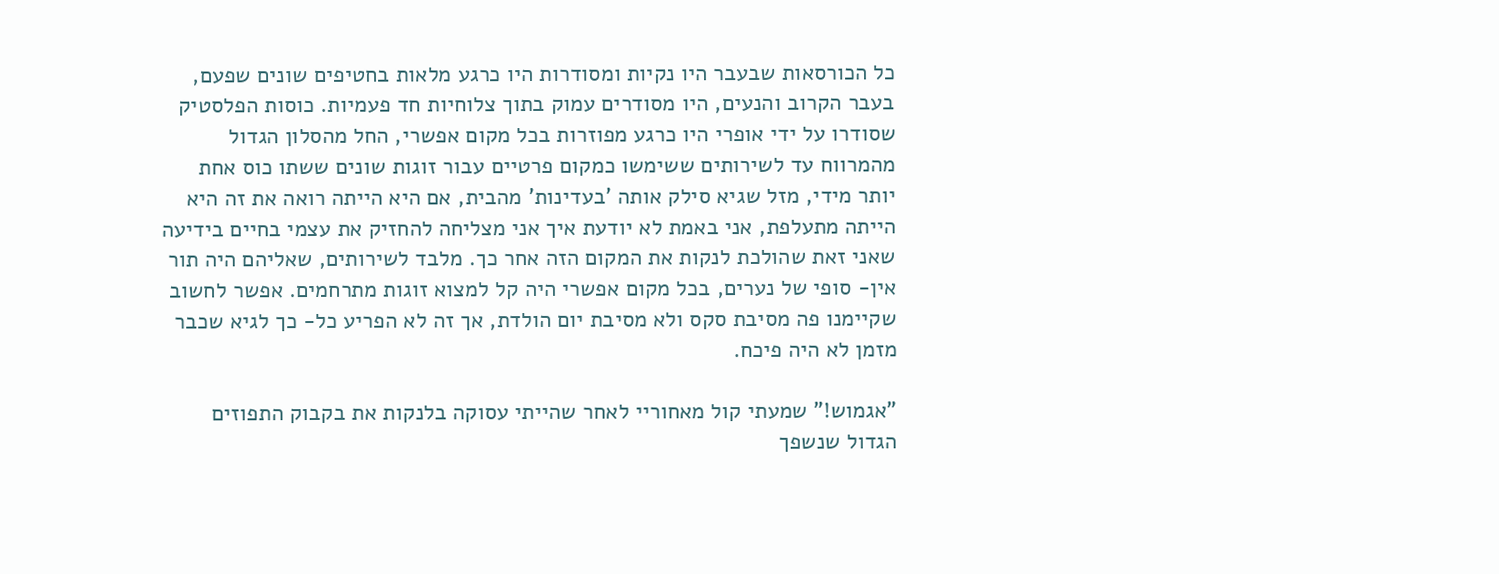כל הכורסאות שבעבר היו נקיות ומסודרות היו כרגע מלאות בחטיפים שונים שפעם, בעבר הקרוב והנעים, היו מסודרים עמוק בתוך צלוחיות חד פעמיות. כוסות הפלסטיק שסודרו על ידי אופרי היו כרגע מפוזרות בכל מקום אפשרי, החל מהסלון הגדול מהמרווח עד לשירותים ששימשו כמקום פרטיים עבור זוגות שונים ששתו כוס אחת יותר מידי, מזל שגיא סילק אותה 'בעדינות' מהבית, אם היא הייתה רואה את זה היא הייתה מתעלפת, אני באמת לא יודעת איך אני מצליחה להחזיק את עצמי בחיים בידיעה שאני זאת שהולכת לנקות את המקום הזה אחר כך. מלבד לשירותים, שאליהם היה תור אין- סופי של נערים, בכל מקום אפשרי היה קל למצוא זוגות מתרחמים. אפשר לחשוב שקיימנו פה מסיבת סקס ולא מסיבת יום הולדת, אך זה לא הפריע כל- כך לגיא שכבר מזמן לא היה פיכח.

"אגמוש!" שמעתי קול מאחוריי לאחר שהייתי עסוקה בלנקות את בקבוק התפוזים הגדול שנשפך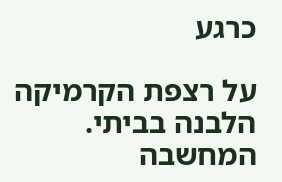כרגע

על רצפת הקרמיקה הלבנה בביתי. המחשבה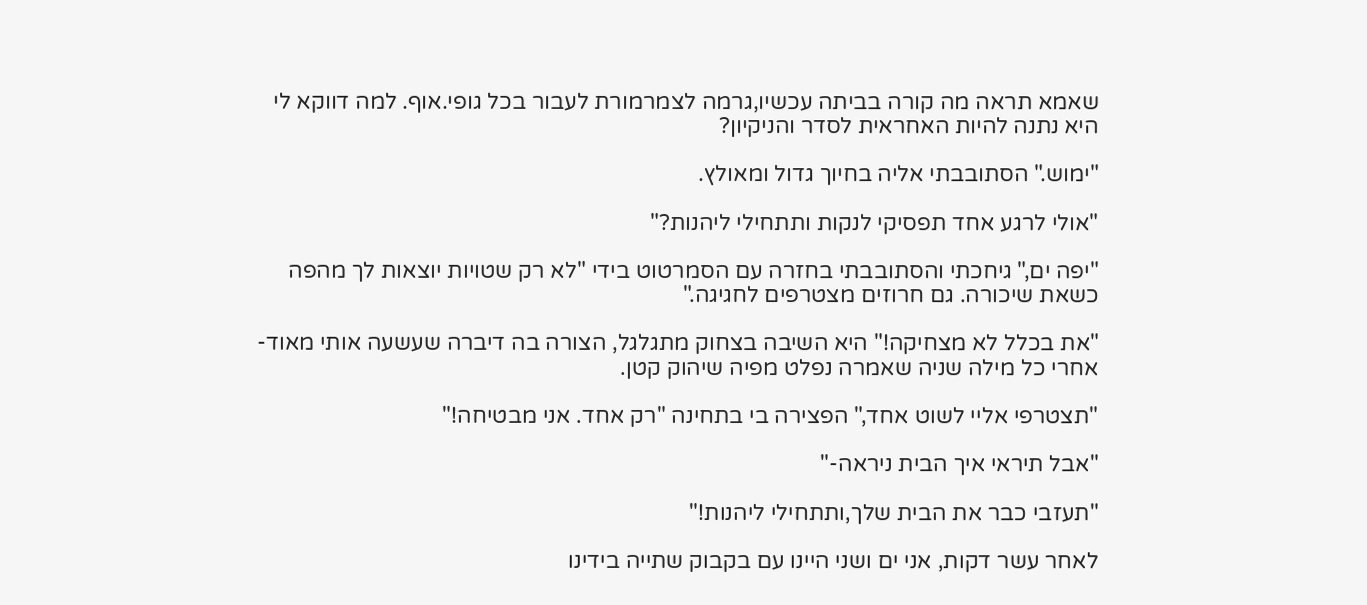שאמא תראה מה קורה בביתה עכשיו,גרמה לצמרמורת לעבור בכל גופי.אוף. למה דווקא לי היא נתנה להיות האחראית לסדר והניקיון?

"ימוש." הסתובבתי אליה בחיוך גדול ומאולץ.

"אולי לרגע אחד תפסיקי לנקות ותתחילי ליהנות?"

"יפה ים," גיחכתי והסתובבתי בחזרה עם הסמרטוט בידי "לא רק שטויות יוצאות לך מהפה כשאת שיכורה. גם חרוזים מצטרפים לחגיגה."

"את בכלל לא מצחיקה!" היא השיבה בצחוק מתגלגל, הצורה בה דיברה שעשעה אותי מאוד- אחרי כל מילה שניה שאמרה נפלט מפיה שיהוק קטן.

"תצטרפי אליי לשוט אחד," הפצירה בי בתחינה "רק אחד. אני מבטיחה!"

"אבל תיראי איך הבית ניראה-"

"תעזבי כבר את הבית שלך,ותתחילי ליהנות!"

לאחר עשר דקות, אני ים ושני היינו עם בקבוק שתייה בידינו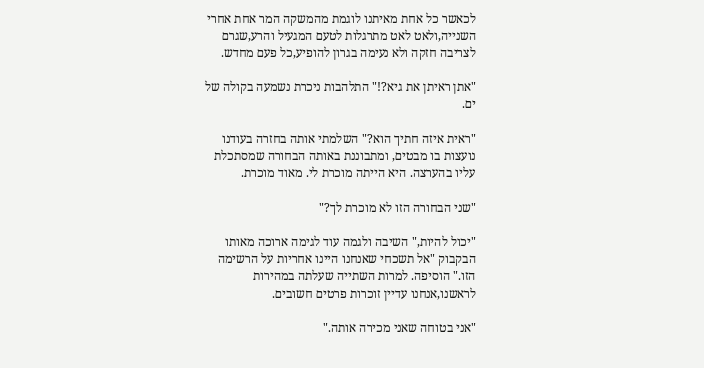לכאשר כל אחת מאיתנו לוגמת מהמשקה המר אחת אחרי השנייה,ולאט לאט מתרגלות לטעם המגעיל והרע,שגרם לצריבה חזקה ולא נעימה בגרון להופיע,כל פעם מחדש.

"אתן ראיתן את גיא?!" התלהבות ניכרת נשמעה בקולה של ים.

"ראית איזה חתיך הוא?" השלמתי אותה בחזרה בעודנו נועצות בו מבטים, ומתבוננת באותה הבחורה שמסתכלת עליו בהערצה. היא הייתה מוכרת לי. מאוד מוכרת.

"שני הבחורה הזו לא מוכרת לך?"

"יכול להיות," השיבה ולגמה עוד לגימה ארוכה מאותו הבקבוק "אל תשכחי שאנחנו היינו אחריות על הרשימה הזו." הוסיפה. למרות השתייה שעלתה במהירות לראשנו,אנחנו עדיין זוכרות פרטים חשובים.

"אני בטוחה שאני מכירה אותה."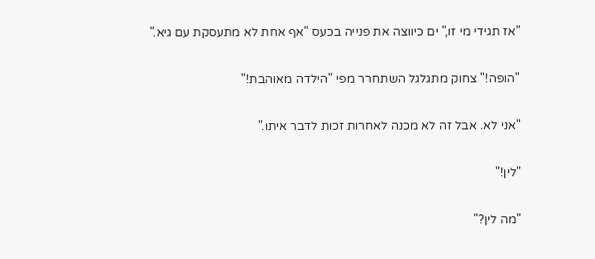"אז תגידי מי זו," ים כיווצה את פנייה בכעס "אף אחת לא מתעסקת עם גיא."

"הופה!" צחוק מתגלגל השתחרר מפי "הילדה מאוהבת!"

"אני לא. אבל זה לא מכנה לאחרות זכות לדבר איתו."

"לין!"

"מה לין?"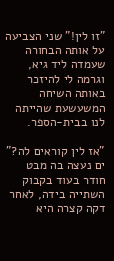"זו לין!" שני הצביעה על אותה הבחורה שעמדה ליד גיא, וגרמה לי להיזכר באותה השיחה המשעשעת שהייתה לנו בבית-הספר.

"אז לין קוראים לה?" ים נעצה בה מבט חודר בעוד בקבוק השתייה בידה, לאחר דקה קצרה היא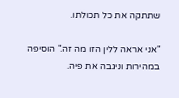שתתקה את כל תכולתו.

"אני אראה ללין הזו מה זה." הוסיפה במהירות וניגבה את פיה.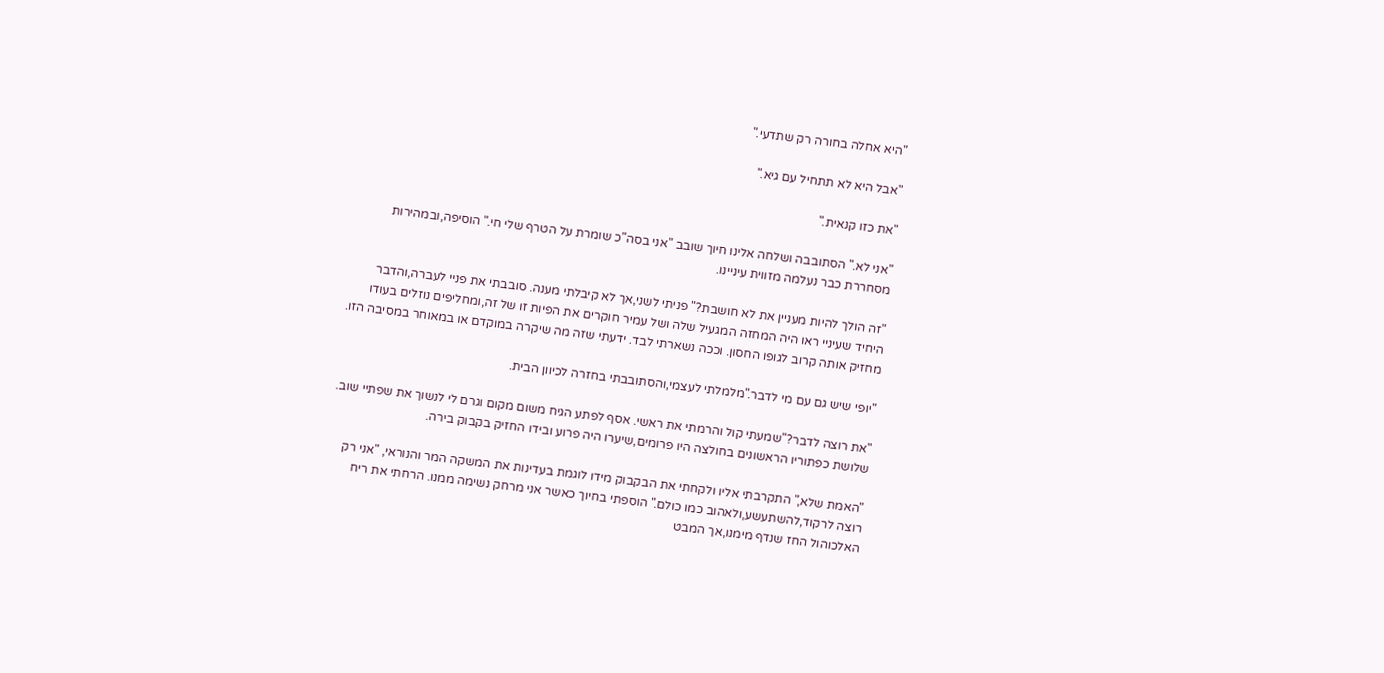"היא אחלה בחורה רק שתדעי."

"אבל היא לא תתחיל עם גיא."

"את כזו קנאית."

"אני לא." הסתובבה ושלחה אלינו חיוך שובב "אני בסה"כ שומרת על הטרף שלי חי." הוסיפה,ובמהירות מסחררת כבר נעלמה מזווית עיניינו.

"זה הולך להיות מעניין את לא חושבת?" פניתי לשני,אך לא קיבלתי מענה. סובבתי את פניי לעברה,והדבר היחיד שעיניי ראו היה המחזה המגעיל שלה ושל עמיר חוקרים את הפיות זו של זה,ומחליפים נוזלים בעודו מחזיק אותה קרוב לגופו החסון. וככה נשארתי לבד. ידעתי שזה מה שיקרה במוקדם או במאוחר במסיבה הזו.

"יופי שיש גם עם מי לדבר."מלמלתי לעצמי,והסתובבתי בחזרה לכיוון הבית.

"את רוצה לדבר?"שמעתי קול והרמתי את ראשי. אסף לפתע הגיח משום מקום וגרם לי לנשוך את שפתיי שוב. שלושת כפתוריו הראשונים בחולצה היו פרומים,שיערו היה פרוע ובידו החזיק בקבוק בירה.

"האמת שלא," התקרבתי אליו ולקחתי את הבקבוק מידו לוגמת בעדינות את המשקה המר והנוראי, "אני רק רוצה לרקוד,להשתעשע,ולאהוב כמו כולם." הוספתי בחיוך כאשר אני מרחק נשימה ממנו. הרחתי את ריח האלכוהול החז שנדף מימנו,אך המבט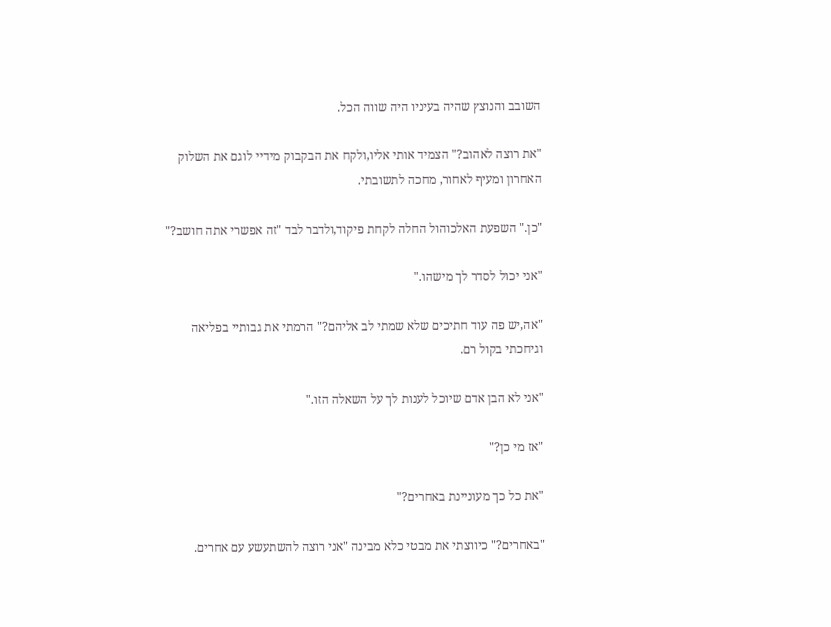השובב והנוצץ שהיה בעיניו היה שווה הכל.

"את רוצה לאהוב?" הצמיד אותי אליו,ולקח את הבקבוק מידיי לוגם את השלוק האחרון ומעיף לאחור, מחכה לתשובתי.

"כן." השפעת האלכוהול החלה לקחת פיקוד,ולדבר לבד "זה אפשרי אתה חושב?"

"אני יכול לסדר לך מישהו."

"אה,יש פה עוד חתיכים שלא שמתי לב אליהם?" הרמתי את גבותיי בפליאה וגיחכתי בקול רם.

"אני לא הבן אדם שיוכל לענות לך על השאלה הזו."

"אז מי כן?"

"את כל כך מעוניינת באחרים?"

"באחרים?" כיווצתי את מבטי כלא מבינה "אני רוצה להשתעשע עם אחרים.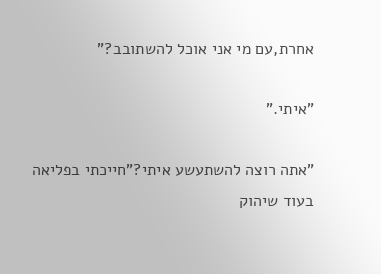אחרת,עם מי אני אוכל להשתובב?"

"איתי."

"אתה רוצה להשתעשע איתי?"חייכתי בפליאה בעוד שיהוק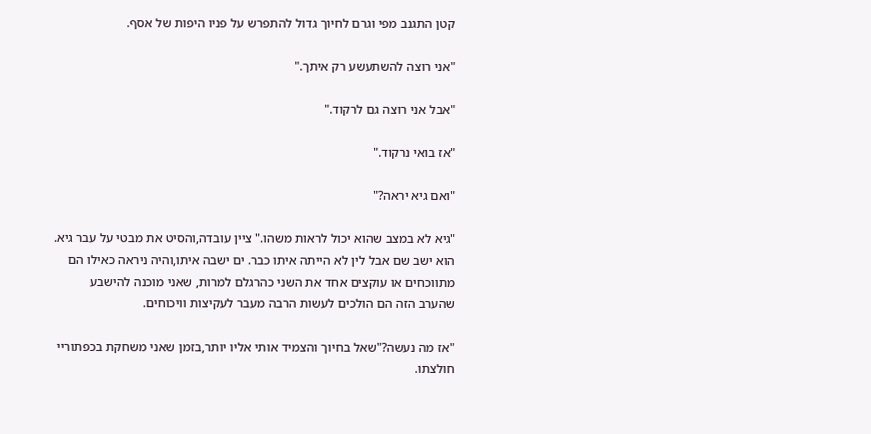קטן התגנב מפי וגרם לחיוך גדול להתפרש על פניו היפות של אסף.

"אני רוצה להשתעשע רק איתך."

"אבל אני רוצה גם לרקוד."

"אז בואי נרקוד."

"ואם גיא יראה?"

"גיא לא במצב שהוא יכול לראות משהו." ציין עובדה,והסיט את מבטי על עבר גיא. הוא ישב שם אבל לין לא הייתה איתו כבר. ים ישבה איתו,והיה ניראה כאילו הם מתווכחים או עוקצים אחד את השני כהרגלם למרות, שאני מוכנה להישבע שהערב הזה הם הולכים לעשות הרבה מעבר לעקיצות וויכוחים.

"אז מה נעשה?"שאל בחיוך והצמיד אותי אליו יותר,בזמן שאני משחקת בכפתוריי חולצתו.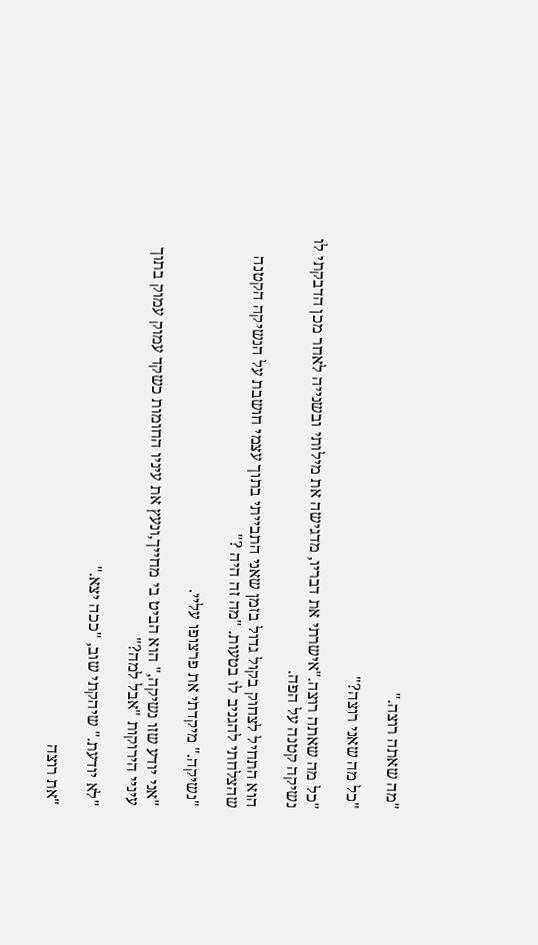"מה שאתה רוצה."

"כל מה שאני רוצה?"

"כל מה שאתה רוצה."אישרתי את דבריו, מדגישה את מילותי ובשנייה לאחר מכן הדבקתי לו נשיקה קטנה על הפה.

הוא התחיל לצחוק בקול גדול בזמן שאני התבייתי בתוך עצמי חושבת על הנשיקה הקטנה שהצלחתי להגניב לו בטעות. "מה זה היה ?"

"נשיקה." מיקדתי את פרצופו עליי.

"אני יודע שזו נשיקה," הוא הביט בי מחייך,ונעץ את עיניו החומות כשקד עמוק עמוק בתוך עיניי הירוקות "אבל למה?"

"לא יודעת." שיהקתי שוב, "ככה יצא."

"את רוצה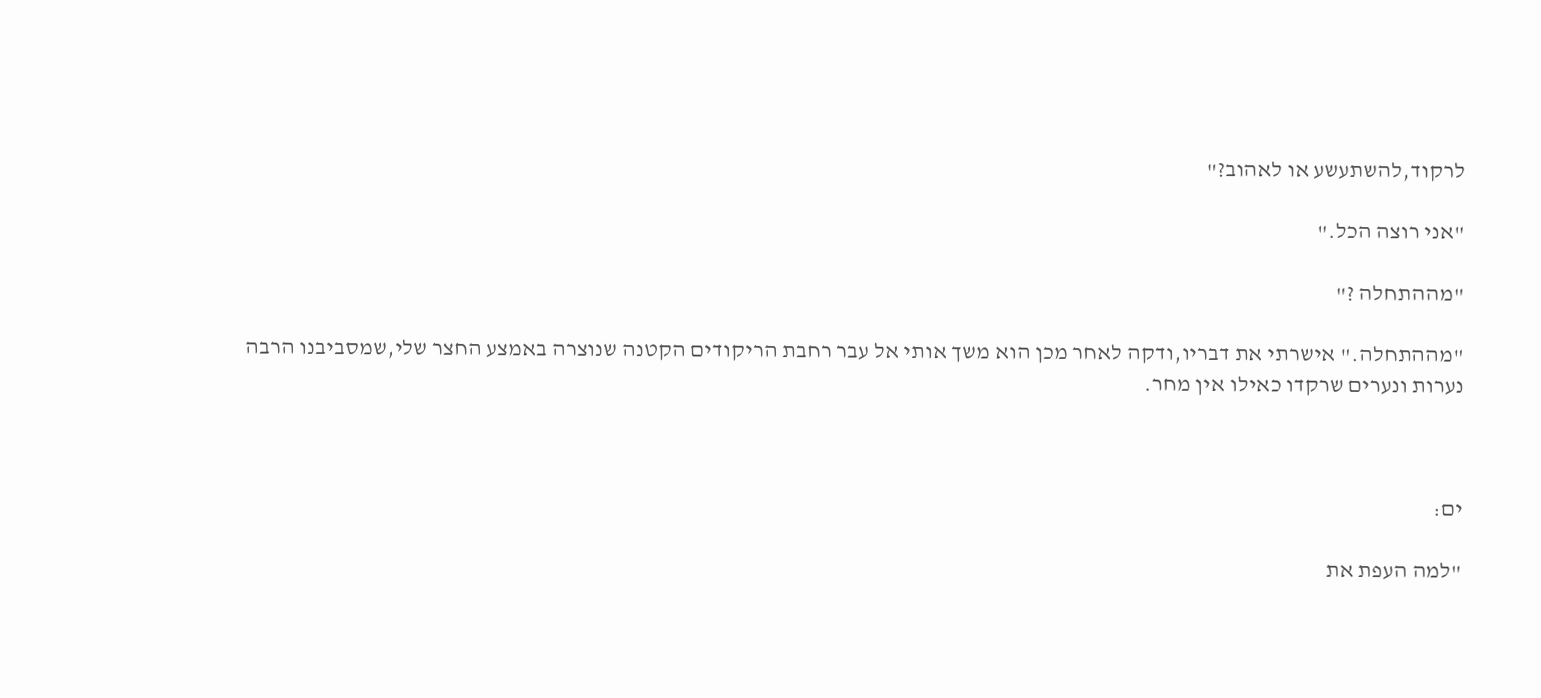לרקוד,להשתעשע או לאהוב?"

"אני רוצה הכל."

"מההתחלה ?"

"מההתחלה." אישרתי את דבריו,ודקה לאחר מכן הוא משך אותי אל עבר רחבת הריקודים הקטנה שנוצרה באמצע החצר שלי,שמסביבנו הרבה נערות ונערים שרקדו כאילו אין מחר.



ים:

"למה העפת את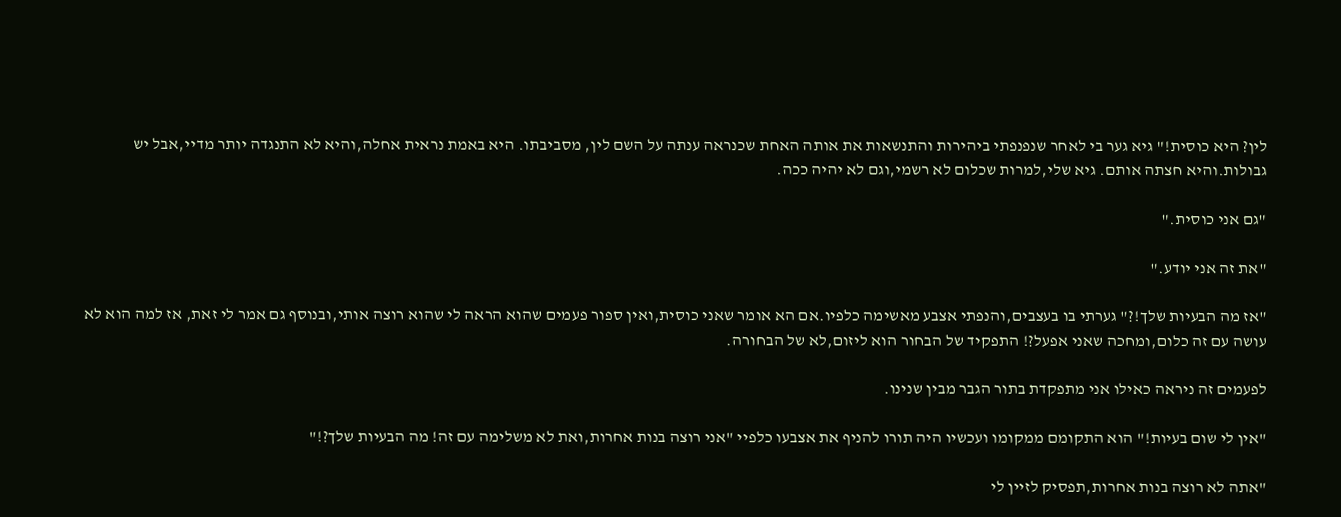לין? היא כוסית!" גיא גער בי לאחר שנפנפתי ביהירות והתנשאות את אותה האחת שכנראה ענתה על השם לין, מסביבתו. היא באמת נראית אחלה,והיא לא התנגדה יותר מדיי,אבל יש גבולות.והיא חצתה אותם. גיא שלי,למרות שכלום לא רשמי,וגם לא יהיה ככה.

"גם אני כוסית."

"את זה אני יודע."

"אז מה הבעיות שלך!?" גערתי בו בעצבים,והנפתי אצבע מאשימה כלפיו.אם הא אומר שאני כוסית,ואין ספור פעמים שהוא הראה לי שהוא רוצה אותי,ובנוסף גם אמר לי זאת, אז למה הוא לא עושה עם זה כלום,ומחכה שאני אפעל?! התפקיד של הבחור הוא ליזום,לא של הבחורה.

לפעמים זה ניראה כאילו אני מתפקדת בתור הגבר מבין שנינו.

"אין לי שום בעיות!" הוא התקומם ממקומו ועכשיו היה תורו להניף את אצבעו כלפיי "אני רוצה בנות אחרות,ואת לא משלימה עם זה! מה הבעיות שלך?!"

"אתה לא רוצה בנות אחרות,תפסיק לזיין לי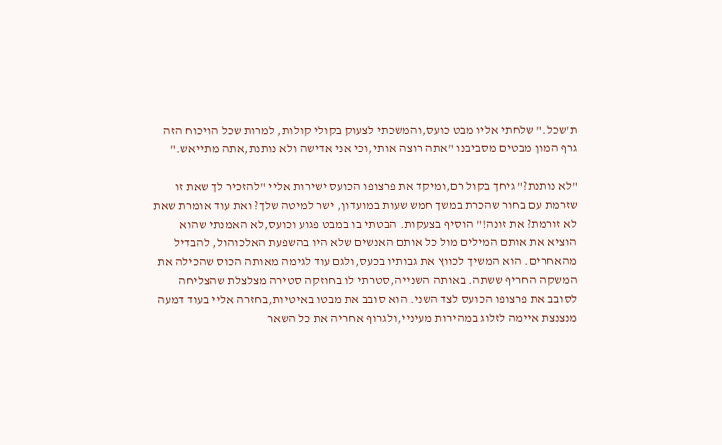ת'שכל." שלחתי אליו מבט כועס,והמשכתי לצעוק בקולי קולות, למרות שכל הויכוח הזה גרף המון מבטים מסביבנו "אתה רוצה אותי,וכי אני אדישה ולא נותנת,אתה מתייאש."

"לא נותנת?" גיחך בקול רם,ומיקד את פרצופו הכועס ישירות אליי "להזכיר לך שאת זו שזרמת עם בחור שהכרת במשך חמש שעות במועדון, ישר למיטה שלך? ואת עוד אומרת שאת לא זורמת? את זונה!" הוסיף בצעקות. הבטתי בו במבט פגוע וכועס,לא האמנתי שהוא הוציא את אותם המילים מול כל אותם האנשים שלא היו בהשפעת האלכוהול, להבדיל מהאחרים. הוא המשיך לכווץ את גבותיו בכעס,ולגם עוד לגימה מאותה הכוס שהכילה את המשקה החריף ששתה. באותה השנייה,סטרתי לו בחוזקה סטירה מצלצלת שהצליחה לסובב את פרצופו הכועס לצד השני. הוא סובב את מבטו באיטיות,בחזרה אליי בעוד דמעה מנצנצת איימה לזלוג במהירות מעיניי,ולגרוף אחריה את כל השאר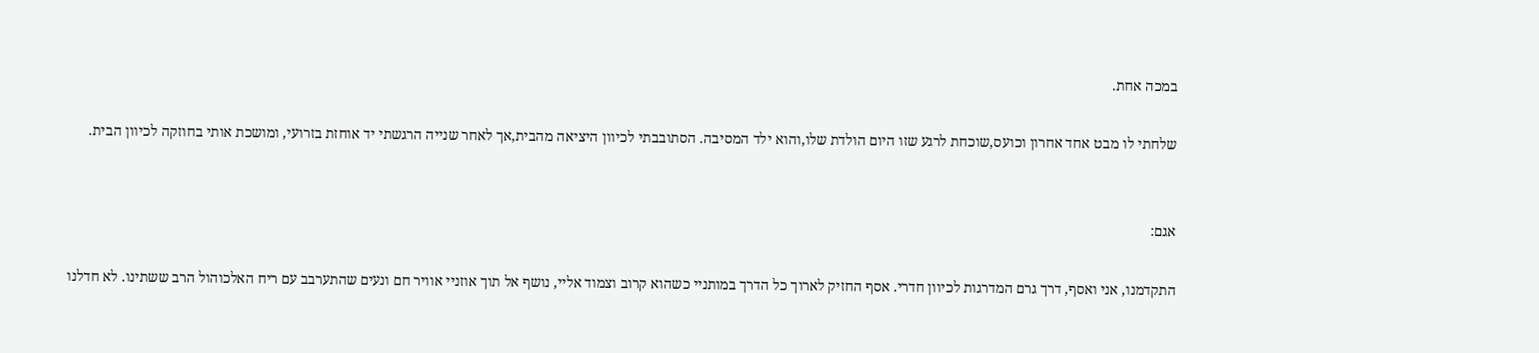במכה אחת.

שלחתי לו מבט אחד אחרון וכועס,שוכחת לרגע שזו היום הולדת שלו,והוא ילד המסיבה. הסתובבתי לכיוון היציאה מהבית,אך לאחר שנייה הרגשתי יד אוחזת בזרועי, ומושכת אותי בחוזקה לכיוון הבית.


אגם:

התקדמנו, אני ואסף, דרך גרם המדרגות לכיוון חדרי. אסף החזיק לארוך כל הדרך במותניי כשהוא קרוב וצמוד אליי, נושף אל תוך אוזניי אוויר חם ונעים שהתערבב עם ריח האלכוהול הרב ששתינו. לא חדלנו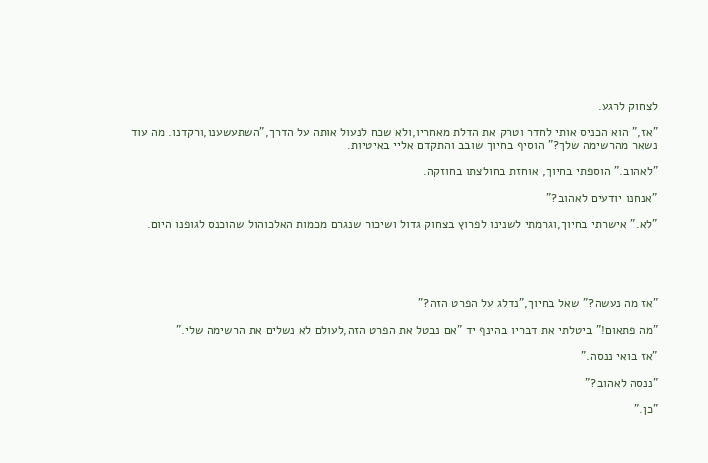לצחוק לרגע.

"אז," הוא הכניס אותי לחדר וטרק את הדלת מאחריו,ולא שכח לנעול אותה על הדרך,"השתעשענו,ורקדנו. מה עוד נשאר מהרשימה שלך?" הוסיף בחיוך שובב והתקדם אליי באיטיות.

"לאהוב." הוספתי בחיוך, אוחזת בחולצתו בחוזקה.

"אנחנו יודעים לאהוב?"

"לא." אישרתי בחיוך,וגרמתי לשנינו לפרוץ בצחוק גדול ושיכור שנגרם מכמות האלכוהול שהוכנס לגופנו היום.





"אז מה נעשה?" שאל בחיוך,"נדלג על הפרט הזה?"

"מה פתאום!" ביטלתי את דבריו בהינף יד "אם נבטל את הפרט הזה,לעולם לא נשלים את הרשימה שלי."

"אז בואי ננסה."

"ננסה לאהוב?"

"כן."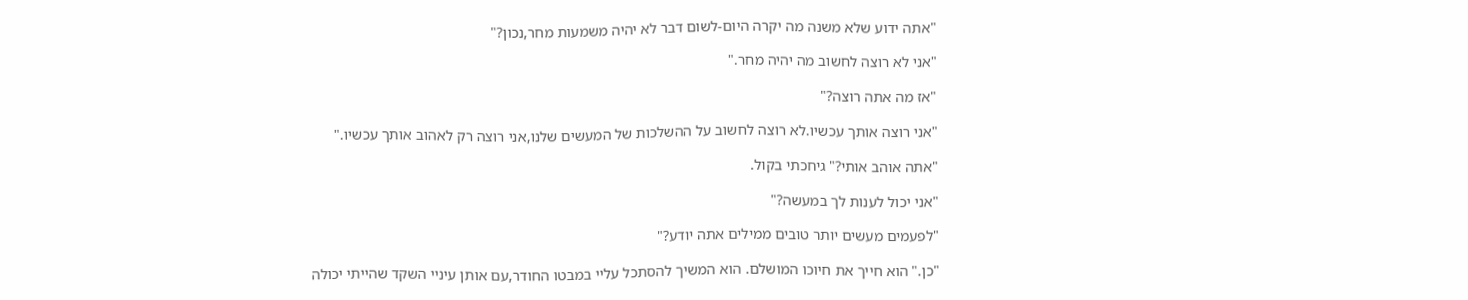"אתה ידוע שלא משנה מה יקרה היום-לשום דבר לא יהיה משמעות מחר,נכון?"

"אני לא רוצה לחשוב מה יהיה מחר."

"אז מה אתה רוצה?"

"אני רוצה אותך עכשיו.לא רוצה לחשוב על ההשלכות של המעשים שלנו,אני רוצה רק לאהוב אותך עכשיו."

"אתה אוהב אותי?" גיחכתי בקול.

"אני יכול לענות לך במעשה?"

"לפעמים מעשים יותר טובים ממילים אתה יודע?"

"כן." הוא חייך את חיוכו המושלם. הוא המשיך להסתכל עליי במבטו החודר,עם אותן עיניי השקד שהייתי יכולה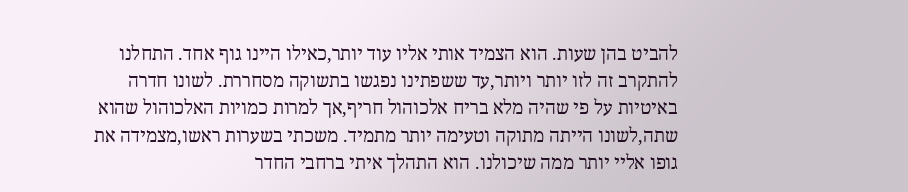להביט בהן שעות. הוא הצמיד אותי אליו עוד יותר,כאילו היינו גוף אחד. התחלנו להתקרב זה לזו יותר ויותר,עד ששפתינו נפגשו בתשוקה מסחררת. לשונו חדרה באיטיות על פי שהיה מלא בריח אלכוהול חריף,אך למרות כמויות האלכוהול שהוא שתה,לשונו הייתה מתוקה וטעימה יותר מתמיד. משכתי בשערות ראשו,מצמידה את גופו אליי יותר ממה שיכולנו. הוא התהלך איתי ברחבי החדר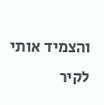והצמיד אותי לקיר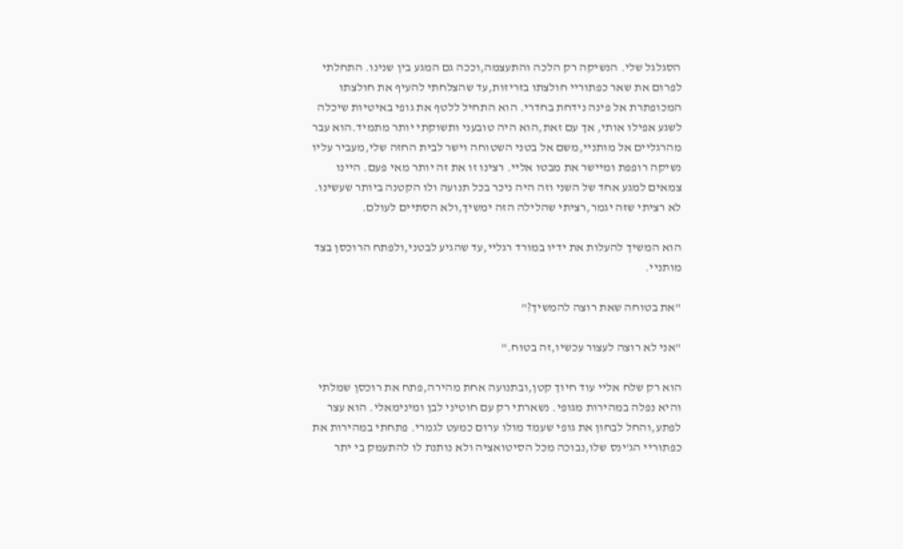הסגלגל שלי. הנשיקה רק הלכה והתעצמה,וככה גם המגע בין שנינו. התחלתי לפרום את שאר כפתוריי חולצתו בזריזות,עד שהצלחתי להעיף את חולצתו המכופתרת אל פינה נידחת בחדרי. הוא התחיל ללטף את גופי באיטיות שיכלה לשגע אפילו אותי, אך עם זאת,הוא היה טובעני ותשוקתי יותר מתמיד.הוא עבר מהרגליים אל מותניי,משם אל בטני השטוחה וישר לבית החזה שלי,מעביר עליו נשיקה רופפת ומיישר את מבטו אליי. רצינו זו את זה יותר מאי פעם. היינו צמאים למגע אחד של השני וזה היה ניכר בכל תנועה ולו הקטנה ביותר שעשינו. לא רציתי שזה יגמר,רציתי שהלילה הזה ימשיך,ולא הסתיים לעולם.

הוא המשיך להעלות את ידיו במורד רגליי,עד שהגיע לבטני,ולפתח הרוכסן בצד מותניי.

"את בטוחה שאת רוצה להמשיך?"

"אני לא רוצה לעצור עכשיו,זה בטוח."

הוא רק שלח אליי עוד חיוך קטן,ובתנועה אחת מהירה,פתח את רוכסן שמלתי והיא נפלה במהירות מגופי. נשארתי רק עם חוטיני לבן ומינימאלי. הוא עצר לפתע,והחל לבחון את גופי שעמד מולו ערום כמעט לגמרי. פתחתי במהירות את כפתוריי הג'ינס שלו,נבוכה מכל הסיטואציה ולא נותנת לו להתעמק בי יתר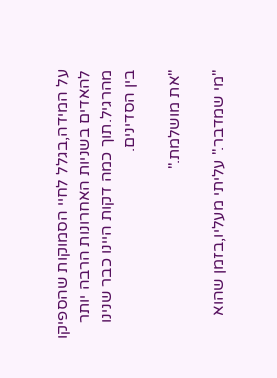על המידה,בגלל לחיי הסמוקות שהספיקו להאדים בשניות האחרונות הרבה יותר מהרגיל.תוך כמה דקות היינו כבר שנינו בין הסדינים.

"את מושלמת."

"מי שמדבר." עליתי מעליו,בזמן שהוא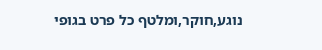נוגע,חוקר,ומלטף כל פרט בגופי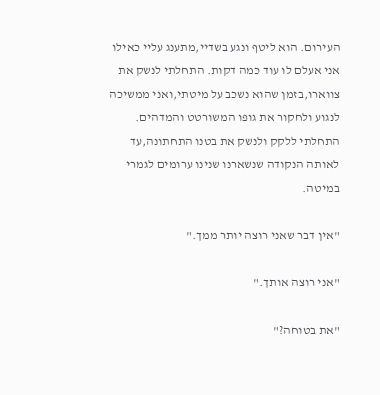העירום. הוא ליטף ונגע בשדיי,מתענג עליי כאילו אני אעלם לו עוד כמה דקות. התחלתי לנשק את צווארו,בזמן שהוא נשכב על מיטתי,ואני ממשיכה לנגוע ולחקור את גופו המשורטט והמדהים. התחלתי ללקק ולנשק את בטנו התחתונה,עד לאותה הנקודה שנשארנו שנינו ערומים לגמרי במיטה.

"אין דבר שאני רוצה יותר ממך."

"אני רוצה אותך."

"את בטוחה?"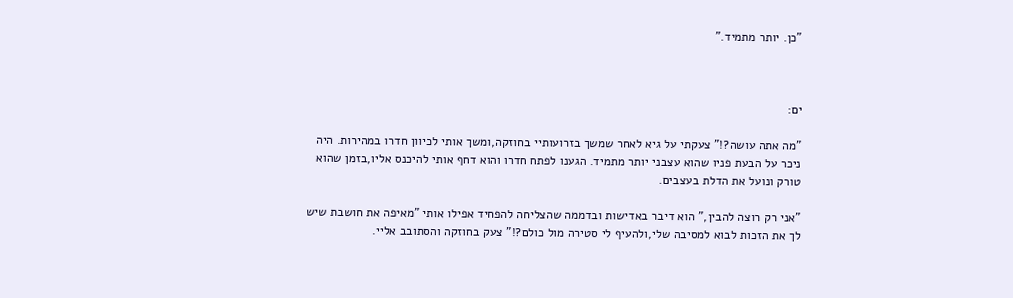"כן. יותר מתמיד."



ים:

"מה אתה עושה?!" צעקתי על גיא לאחר שמשך בזרועותיי בחוזקה,ומשך אותי לכיוון חדרו במהירות. היה ניכר על הבעת פניו שהוא עצבני יותר מתמיד. הגענו לפתח חדרו והוא דחף אותי להיכנס אליו,בזמן שהוא טורק ונועל את הדלת בעצבים.

"אני רק רוצה להבין," הוא דיבר באדישות ובדממה שהצליחה להפחיד אפילו אותי "מאיפה את חושבת שיש לך את הזכות לבוא למסיבה שלי,ולהעיף לי סטירה מול כולם?!" צעק בחוזקה והסתובב אליי.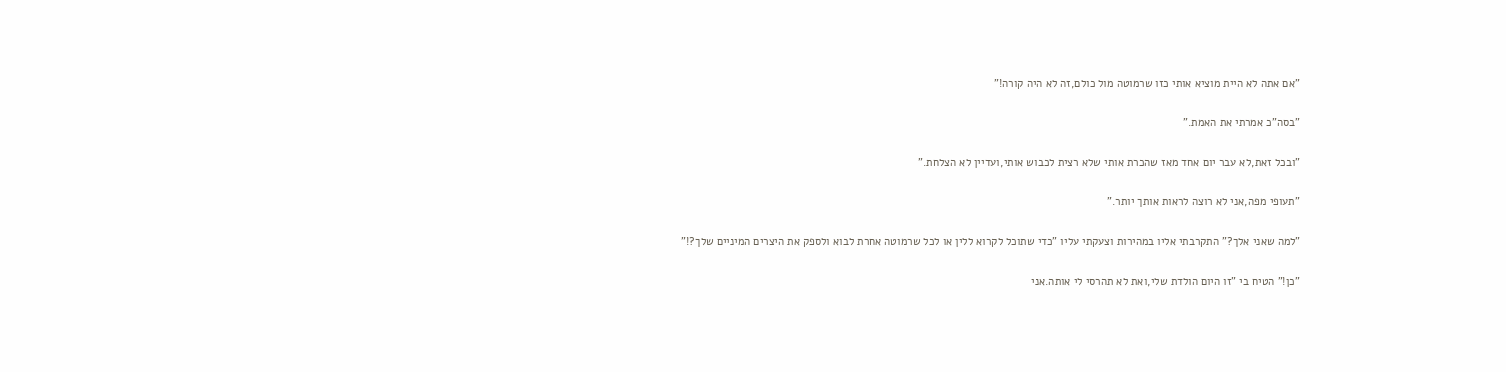"אם אתה לא היית מוציא אותי כזו שרמוטה מול כולם,זה לא היה קורה!"

"בסה"כ אמרתי את האמת."

"ובכל זאת,לא עבר יום אחד מאז שהכרת אותי שלא רצית לכבוש אותי,ועדיין לא הצלחת."

"תעופי מפה,אני לא רוצה לראות אותך יותר."

"למה שאני אלך?" התקרבתי אליו במהירות וצעקתי עליו "כדי שתוכל לקרוא ללין או לכל שרמוטה אחרת לבוא ולספק את היצרים המיניים שלך?!"

"כן!" הטיח בי "זו היום הולדת שלי,ואת לא תהרסי לי אותה.אני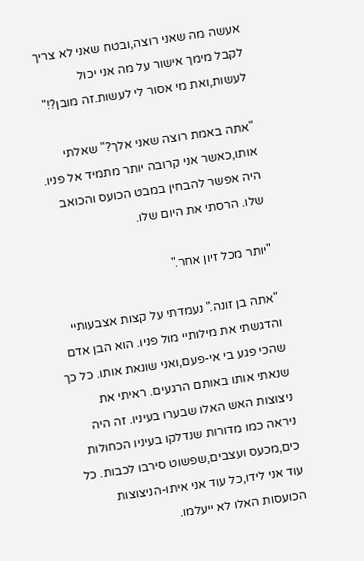אעשה מה שאני רוצה,ובטח שאני לא צריך לקבל מימך אישור על מה אני יכול לעשות,ואת מי אסור לי לעשות.זה מובן?!"

"אתה באמת רוצה שאני אלך?" שאלתי  אותו,כאשר אני קרובה יותר מתמיד אל פניו. היה אפשר להבחין במבט הכועס והכואב שלו. הרסתי את היום שלו.

"יותר מכל זיון אחר."

"אתה בן זונה." נעמדתי על קצות אצבעותיי והדגשתי את מילותיי מול פניו. הוא הבן אדם שהכי פגע בי אי-פעם,ואני שונאת אותו. כל כך שנאתי אותו באותם הרגעים. ראיתי את ניצוצות האש האלו שבערו בעיניו. זה היה ניראה כמו מדורות שנדלקו בעיניו הכחולות כים,מכעס ועצבים,שפשוט סירבו לכבות. כל עוד אני לידו,כל עוד אני איתו-הניצוצות הכועסות האלו לא ייעלמו.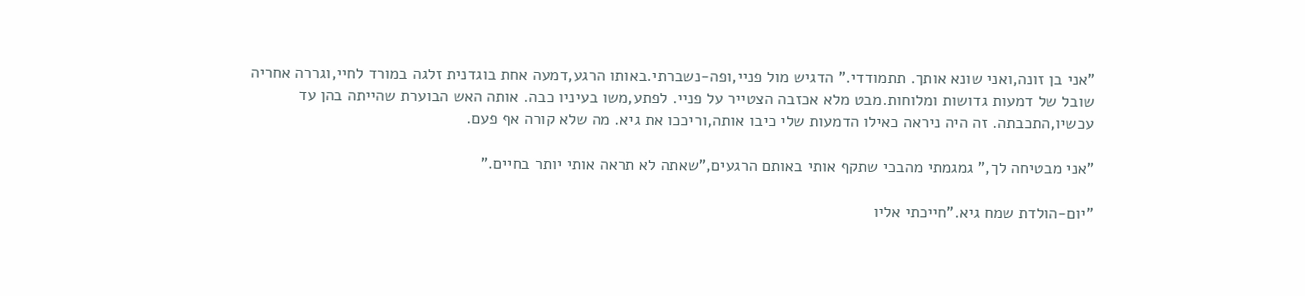"אני בן זונה,ואני שונא אותך. תתמודדי." הדגיש מול פניי,ופה-נשברתי.באותו הרגע,דמעה אחת בוגדנית זלגה במורד לחיי,וגררה אחריה שובל של דמעות גדושות ומלוחות.מבט מלא אכזבה הצטייר על פניי. לפתע,משו בעיניו כבה. אותה האש הבוערת שהייתה בהן עד עכשיו,התכבתה. זה היה ניראה כאילו הדמעות שלי כיבו אותה,וריככו את גיא. מה שלא קורה אף פעם.

"אני מבטיחה לך," גמגמתי מהבכי שתקף אותי באותם הרגעים,"שאתה לא תראה אותי יותר בחיים."

"יום-הולדת שמח גיא."חייכתי אליו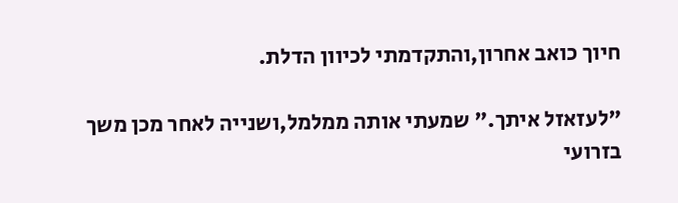חיוך כואב אחרון,והתקדמתי לכיוון הדלת.

"לעזאזל איתך." שמעתי אותה ממלמל,ושנייה לאחר מכן משך בזרועי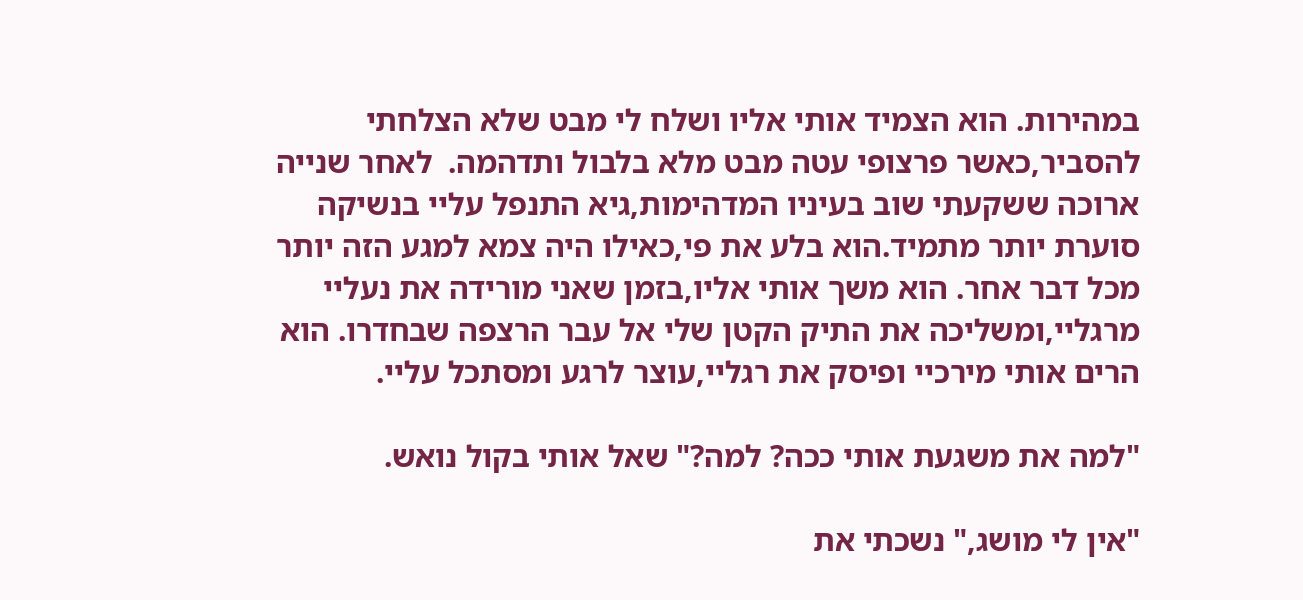במהירות. הוא הצמיד אותי אליו ושלח לי מבט שלא הצלחתי להסביר,כאשר פרצופי עטה מבט מלא בלבול ותדהמה.  לאחר שנייה ארוכה ששקעתי שוב בעיניו המדהימות,גיא התנפל עליי בנשיקה סוערת יותר מתמיד.הוא בלע את פי,כאילו היה צמא למגע הזה יותר מכל דבר אחר. הוא משך אותי אליו,בזמן שאני מורידה את נעליי מרגליי,ומשליכה את התיק הקטן שלי אל עבר הרצפה שבחדרו. הוא הרים אותי מירכיי ופיסק את רגליי,עוצר לרגע ומסתכל עליי.

"למה את משגעת אותי ככה? למה?" שאל אותי בקול נואש.

"אין לי מושג," נשכתי את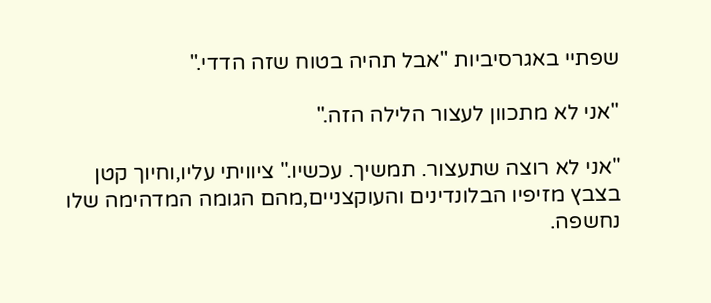שפתיי באגרסיביות "אבל תהיה בטוח שזה הדדי."

"אני לא מתכוון לעצור הלילה הזה."

"אני לא רוצה שתעצור. תמשיך. עכשיו." ציוויתי עליו,וחיוך קטן בצבץ מזיפיו הבלונדינים והעוקצניים,מהם הגומה המדהימה שלו נחשפה.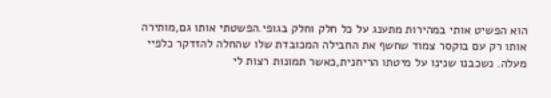הוא הפשיט אותי במהירות מתענג על כל חלק וחלק בגופי.הפשטתי אותו גם,מותירה אותו רק עם בוקסר צמוד שחשף את החבילה המכובדת שלו שהחלה להזדקר כלפיי מעלה. נשכבנו שנינו על מיטתו הריחנית,כאשר תמונות רצות לי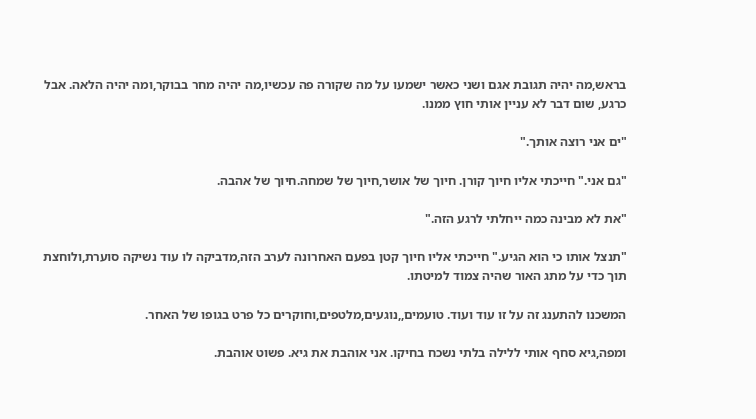בראש,מה יהיה תגובת אגם ושני כאשר ישמעו על מה שקורה פה עכשיו,מה יהיה מחר בבוקר,ומה יהיה הלאה. אבל כרגע, שום דבר לא עניין אותי חוץ ממנו.

"ים אני רוצה אותך."

"גם אני." חייכתי אליו חיוך קורן. חיוך של אושר,חיוך של שמחה.חיוך של אהבה.

"את לא מבינה כמה ייחלתי לרגע הזה."

"תנצל אותו כי הוא הגיע." חייכתי אליו חיוך קטן בפעם האחרונה לערב הזה,מדביקה לו עוד נשיקה סוערת,ולוחצת תוך כדי על מתג האור שהיה צמוד למיטתו.

המשכנו להתענג זה על זו עוד ועוד. טועמים,,נוגעים,מלטפים,וחוקרים כל פרט בגופו של האחר.

ומפה,גיא סחף אותי ללילה בלתי נשכח בחיקו. אני אוהבת את גיא. פשוט אוהבת.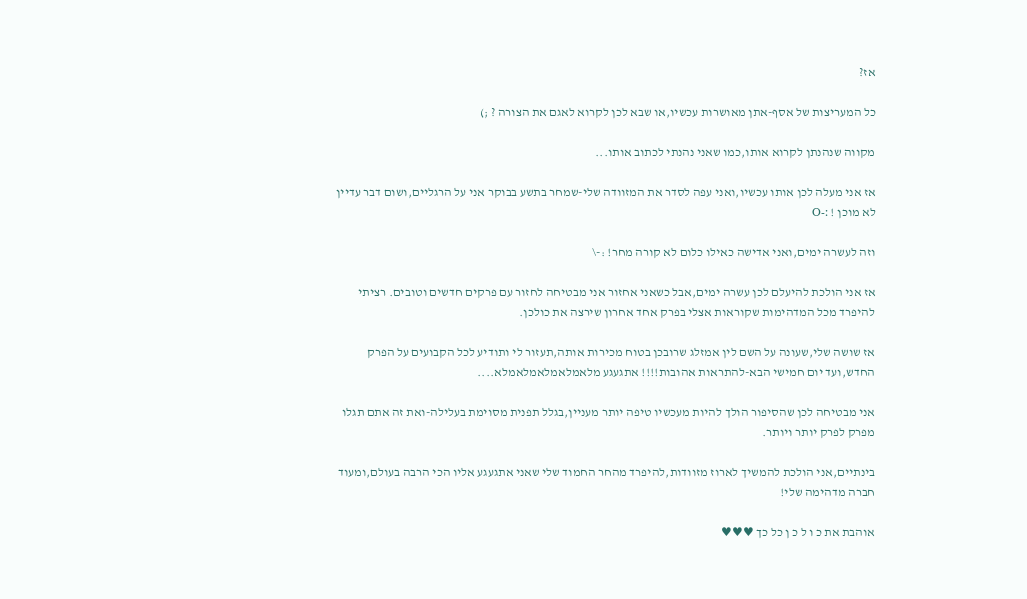אז?

כל המעריצות של אסף-אתן מאושרות עכשיו,או שבא לכן לקרוא לאגם את הצורה ? ;)

מקווה שנהנתן לקרוא אותו,כמו שאני נהנתי לכתוב אותו...

אז אני מעלה לכן אותו עכשיו,ואני עפה לסדר את המזוודה שלי-שמחר בתשע בבוקר אני על הרגליים,ושום דבר עדיין לא מוכן ! :-O

וזה לעשרה ימים,ואני אדישה כאילו כלום לא קורה מחר! :-\

אז אני הולכת להיעלם לכן עשרה ימים,אבל כשאני אחזור אני מבטיחה לחזור עם פרקים חדשים וטובים. רציתי להיפרד מכל המדהימות שקוראות אצלי בפרק אחד אחרון שירצה את כולכן.

אז שושה שלי,שעונה על השם לין אמזלג שרובכן בטוח מכירות אותה,תעזור לי ותודיע לכל הקבועים על הפרק החדש,ועד יום חמישי הבא-להתראות אהובות!!!! אתגעגע מלאמלאמלאמלאמלא....

אני מבטיחה לכן שהסיפור הולך להיות מעכשיו טיפה יותר מעניין,בגלל תפנית מסוימת בעלילה-ואת זה אתם תגלו מפרק לפרק יותר ויותר.

בינתיים,אני הולכת להמשיך לארוז מזוודות,להיפרד מהחר החמוד שלי שאני אתגעגע אליו הכי הרבה בעולם,ומעוד חברה מדהימה שלי!

אוהבת את כ ו ל כ ן כל כך ♥♥♥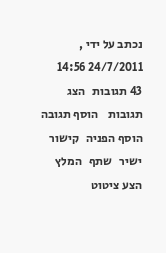נכתב על ידי , 24/7/2011 14:56
43 תגובות   הצג תגובות    הוסף תגובה   הוסף הפניה   קישור ישיר   שתף   המלץ   הצע ציטוט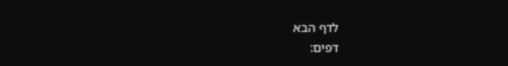לדף הבא
דפים: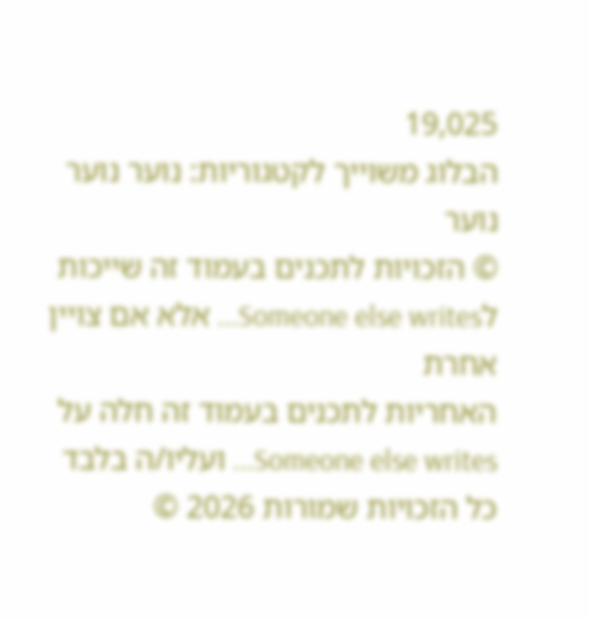19,025
הבלוג משוייך לקטגוריות: נוער נוער נוער
© הזכויות לתכנים בעמוד זה שייכות לSomeone else writes... אלא אם צויין אחרת
האחריות לתכנים בעמוד זה חלה על Someone else writes... ועליו/ה בלבד
כל הזכויות שמורות 2026 ©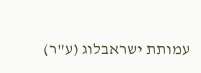עמותת ישראבלוג (ע"ר)